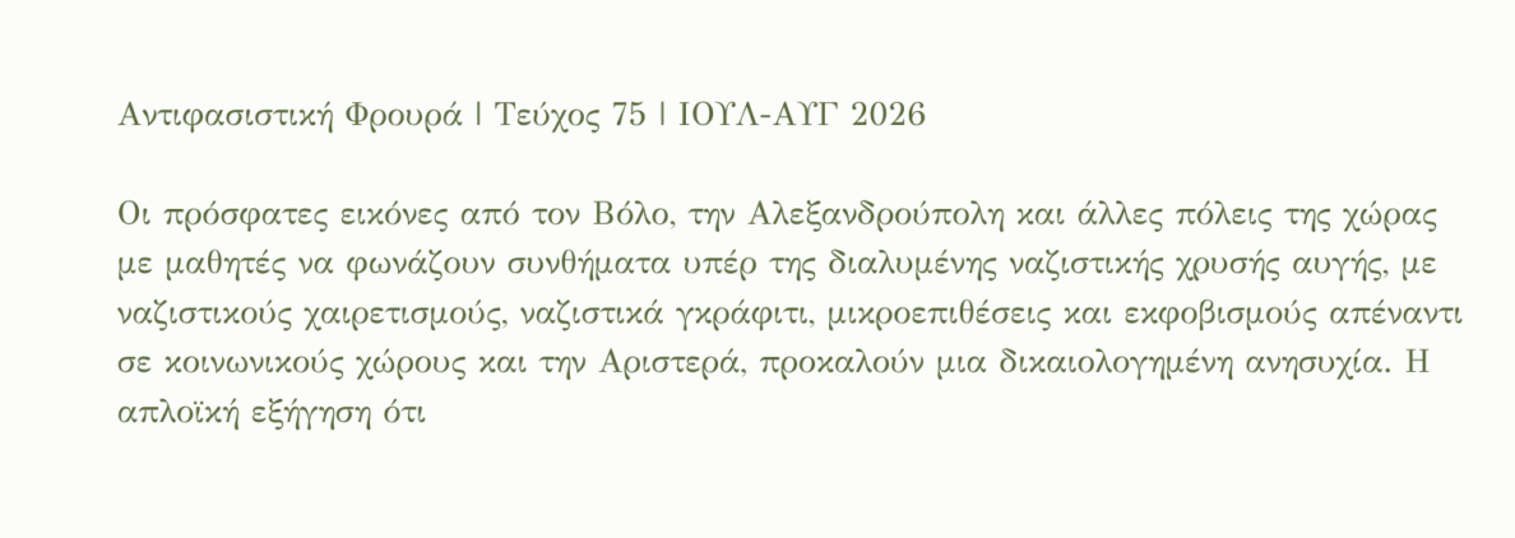Αντιφασιστική Φρουρά | Τεύχος 75 | ΙΟΥΛ-ΑΥΓ 2026

Οι πρόσφατες εικόνες από τον Βόλο, την Αλεξανδρούπολη και άλλες πόλεις της χώρας με μαθητές να φωνάζουν συνθήματα υπέρ της διαλυμένης ναζιστικής χρυσής αυγής, με ναζιστικούς χαιρετισμούς, ναζιστικά γκράφιτι, μικροεπιθέσεις και εκφοβισμούς απέναντι σε κοινωνικούς χώρους και την Αριστερά, προκαλούν μια δικαιολογημένη ανησυχία. Η απλοϊκή εξήγηση ότι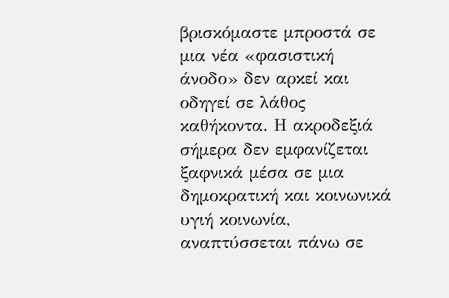βρισκόμαστε μπροστά σε μια νέα «φασιστική άνοδο» δεν αρκεί και οδηγεί σε λάθος καθήκοντα. Η ακροδεξιά σήμερα δεν εμφανίζεται ξαφνικά μέσα σε μια δημοκρατική και κοινωνικά υγιή κοινωνία, αναπτύσσεται πάνω σε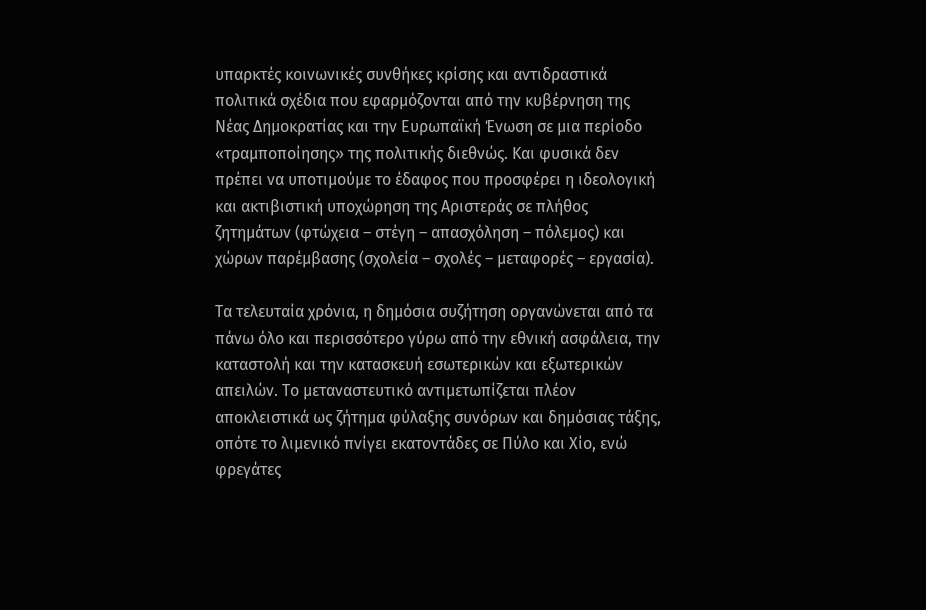υπαρκτές κοινωνικές συνθήκες κρίσης και αντιδραστικά πολιτικά σχέδια που εφαρμόζονται από την κυβέρνηση της Νέας Δημοκρατίας και την Ευρωπαϊκή Ένωση σε μια περίοδο «τραμποποίησης» της πολιτικής διεθνώς. Και φυσικά δεν πρέπει να υποτιμούμε το έδαφος που προσφέρει η ιδεολογική και ακτιβιστική υποχώρηση της Αριστεράς σε πλήθος ζητημάτων (φτώχεια – στέγη – απασχόληση – πόλεμος) και χώρων παρέμβασης (σχολεία – σχολές – μεταφορές – εργασία).

Τα τελευταία χρόνια, η δημόσια συζήτηση οργανώνεται από τα πάνω όλο και περισσότερο γύρω από την εθνική ασφάλεια, την καταστολή και την κατασκευή εσωτερικών και εξωτερικών απειλών. Το μεταναστευτικό αντιμετωπίζεται πλέον αποκλειστικά ως ζήτημα φύλαξης συνόρων και δημόσιας τάξης, οπότε το λιμενικό πνίγει εκατοντάδες σε Πύλο και Χίο, ενώ φρεγάτες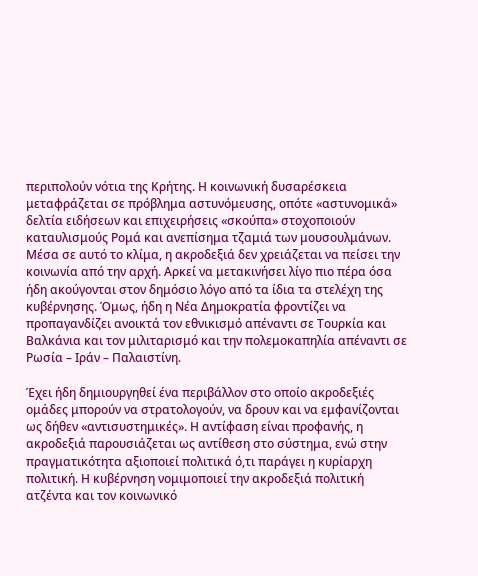περιπολούν νότια της Κρήτης. Η κοινωνική δυσαρέσκεια μεταφράζεται σε πρόβλημα αστυνόμευσης, οπότε «αστυνομικά» δελτία ειδήσεων και επιχειρήσεις «σκούπα» στοχοποιούν καταυλισμούς Ρομά και ανεπίσημα τζαμιά των μουσουλμάνων. Μέσα σε αυτό το κλίμα, η ακροδεξιά δεν χρειάζεται να πείσει την κοινωνία από την αρχή. Αρκεί να μετακινήσει λίγο πιο πέρα όσα ήδη ακούγονται στον δημόσιο λόγο από τα ίδια τα στελέχη της κυβέρνησης. Όμως, ήδη η Νέα Δημοκρατία φροντίζει να προπαγανδίζει ανοικτά τον εθνικισμό απέναντι σε Τουρκία και Βαλκάνια και τον μιλιταρισμό και την πολεμοκαπηλία απέναντι σε Ρωσία – Ιράν – Παλαιστίνη.

Έχει ήδη δημιουργηθεί ένα περιβάλλον στο οποίο ακροδεξιές ομάδες μπορούν να στρατολογούν, να δρουν και να εμφανίζονται ως δήθεν «αντισυστημικές». Η αντίφαση είναι προφανής, η ακροδεξιά παρουσιάζεται ως αντίθεση στο σύστημα, ενώ στην πραγματικότητα αξιοποιεί πολιτικά ό,τι παράγει η κυρίαρχη πολιτική. Η κυβέρνηση νομιμοποιεί την ακροδεξιά πολιτική ατζέντα και τον κοινωνικό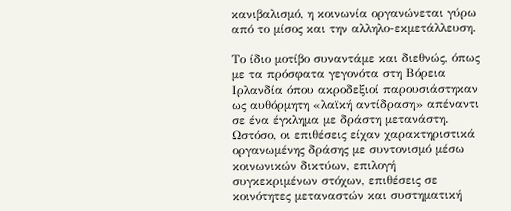κανιβαλισμό, η κοινωνία οργανώνεται γύρω από το μίσος και την αλληλο-εκμετάλλευση.

Το ίδιο μοτίβο συναντάμε και διεθνώς, όπως με τα πρόσφατα γεγονότα στη Βόρεια Ιρλανδία όπου ακροδεξιοί παρουσιάστηκαν ως αυθόρμητη «λαϊκή αντίδραση» απέναντι σε ένα έγκλημα με δράστη μετανάστη. Ωστόσο, οι επιθέσεις είχαν χαρακτηριστικά οργανωμένης δράσης με συντονισμό μέσω κοινωνικών δικτύων, επιλογή συγκεκριμένων στόχων, επιθέσεις σε κοινότητες μεταναστών και συστηματική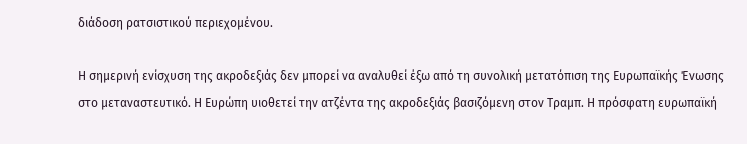διάδοση ρατσιστικού περιεχομένου.

Η σημερινή ενίσχυση της ακροδεξιάς δεν μπορεί να αναλυθεί έξω από τη συνολική μετατόπιση της Ευρωπαϊκής Ένωσης στο μεταναστευτικό. Η Ευρώπη υιοθετεί την ατζέντα της ακροδεξιάς βασιζόμενη στον Τραμπ. Η πρόσφατη ευρωπαϊκή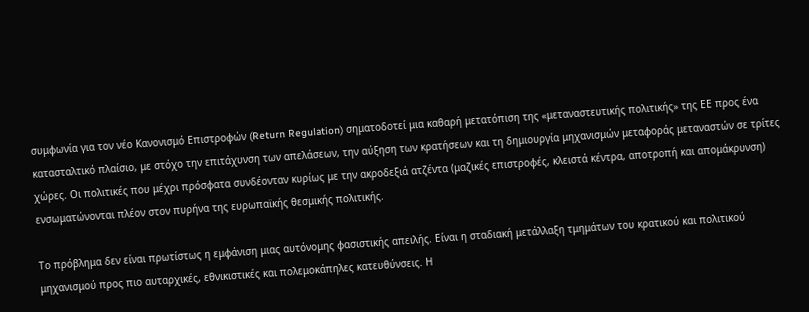συμφωνία για τον νέο Κανονισμό Επιστροφών (Return Regulation) σηματοδοτεί μια καθαρή μετατόπιση της «μεταναστευτικής πολιτικής» της ΕΕ προς ένα κατασταλτικό πλαίσιο, με στόχο την επιτάχυνση των απελάσεων, την αύξηση των κρατήσεων και τη δημιουργία μηχανισμών μεταφοράς μεταναστών σε τρίτες χώρες. Οι πολιτικές που μέχρι πρόσφατα συνδέονταν κυρίως με την ακροδεξιά ατζέντα (μαζικές επιστροφές, κλειστά κέντρα, αποτροπή και απομάκρυνση) ενσωματώνονται πλέον στον πυρήνα της ευρωπαϊκής θεσμικής πολιτικής.

Το πρόβλημα δεν είναι πρωτίστως η εμφάνιση μιας αυτόνομης φασιστικής απειλής. Είναι η σταδιακή μετάλλαξη τμημάτων του κρατικού και πολιτικού μηχανισμού προς πιο αυταρχικές, εθνικιστικές και πολεμοκάπηλες κατευθύνσεις. Η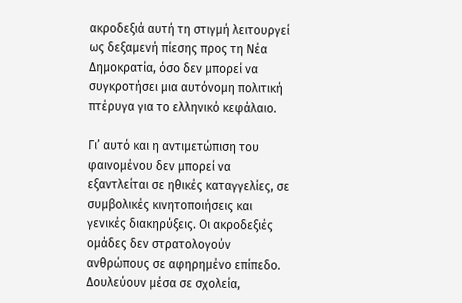ακροδεξιά αυτή τη στιγμή λειτουργεί ως δεξαμενή πίεσης προς τη Νέα Δημοκρατία, όσο δεν μπορεί να συγκροτήσει μια αυτόνομη πολιτική πτέρυγα για το ελληνικό κεφάλαιο.

Γι’ αυτό και η αντιμετώπιση του φαινομένου δεν μπορεί να εξαντλείται σε ηθικές καταγγελίες, σε συμβολικές κινητοποιήσεις και γενικές διακηρύξεις. Οι ακροδεξιές ομάδες δεν στρατολογούν ανθρώπους σε αφηρημένο επίπεδο. Δουλεύουν μέσα σε σχολεία,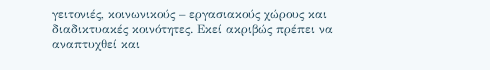γειτονιές, κοινωνικούς – εργασιακούς χώρους και διαδικτυακές κοινότητες. Εκεί ακριβώς πρέπει να αναπτυχθεί και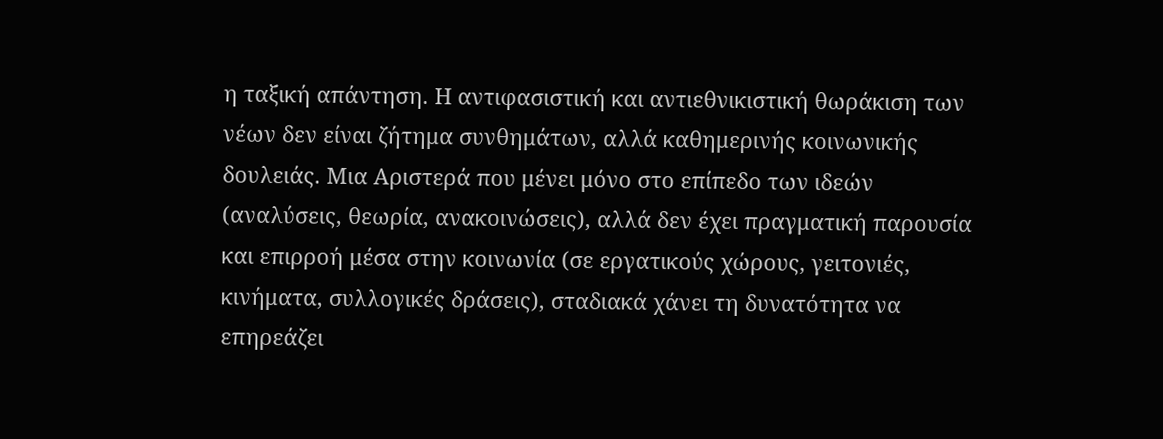η ταξική απάντηση. Η αντιφασιστική και αντιεθνικιστική θωράκιση των νέων δεν είναι ζήτημα συνθημάτων, αλλά καθημερινής κοινωνικής δουλειάς. Μια Αριστερά που μένει μόνο στο επίπεδο των ιδεών (αναλύσεις, θεωρία, ανακοινώσεις), αλλά δεν έχει πραγματική παρουσία και επιρροή μέσα στην κοινωνία (σε εργατικούς χώρους, γειτονιές, κινήματα, συλλογικές δράσεις), σταδιακά χάνει τη δυνατότητα να επηρεάζει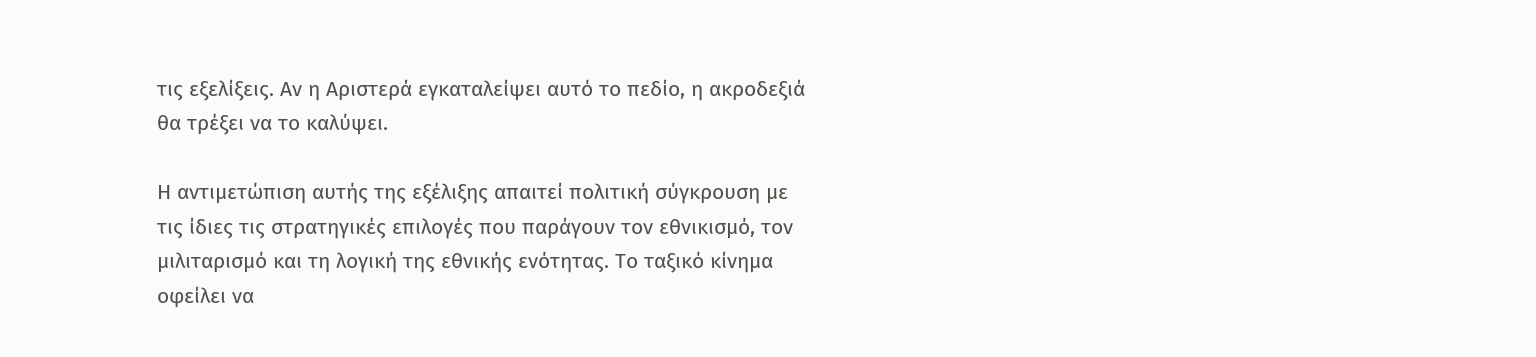τις εξελίξεις. Αν η Αριστερά εγκαταλείψει αυτό το πεδίο, η ακροδεξιά θα τρέξει να το καλύψει.

Η αντιμετώπιση αυτής της εξέλιξης απαιτεί πολιτική σύγκρουση με τις ίδιες τις στρατηγικές επιλογές που παράγουν τον εθνικισμό, τον μιλιταρισμό και τη λογική της εθνικής ενότητας. Το ταξικό κίνημα οφείλει να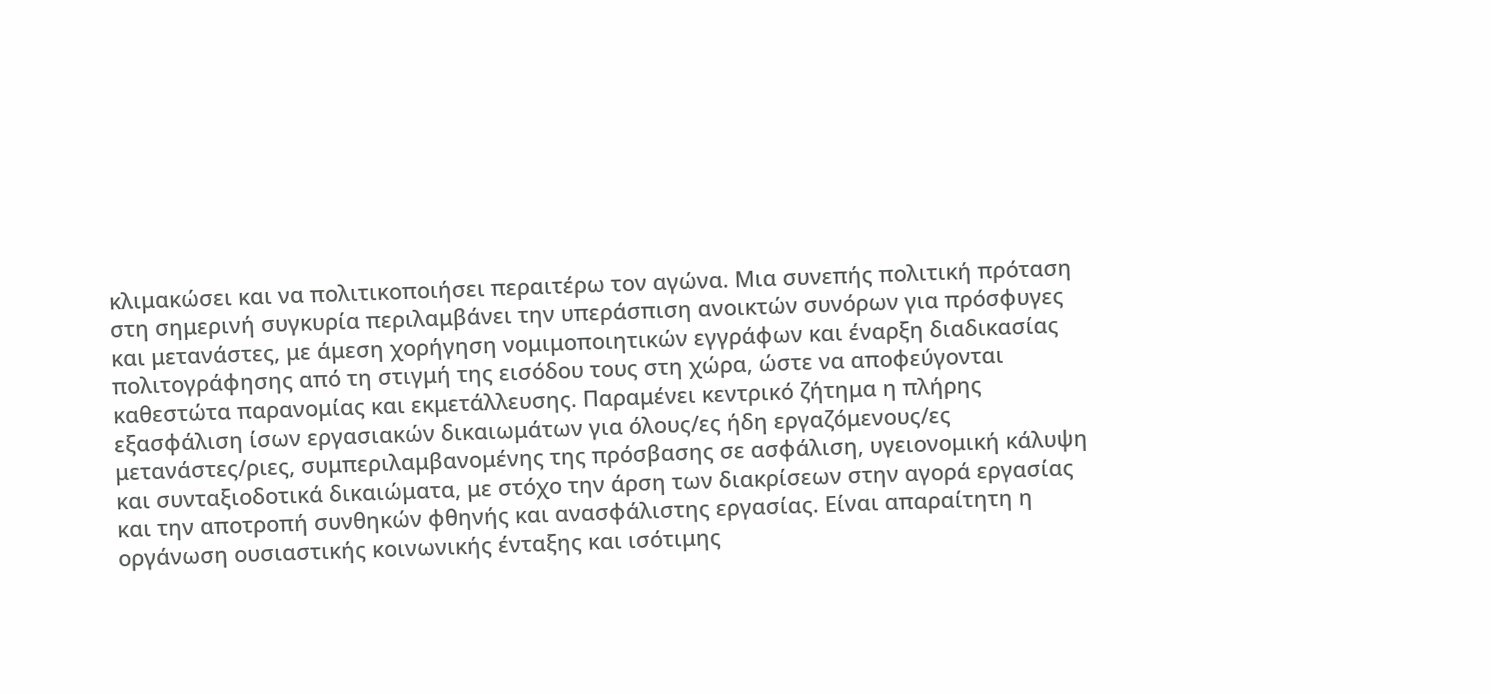κλιμακώσει και να πολιτικοποιήσει περαιτέρω τον αγώνα. Μια συνεπής πολιτική πρόταση στη σημερινή συγκυρία περιλαμβάνει την υπεράσπιση ανοικτών συνόρων για πρόσφυγες και μετανάστες, με άμεση χορήγηση νομιμοποιητικών εγγράφων και έναρξη διαδικασίας πολιτογράφησης από τη στιγμή της εισόδου τους στη χώρα, ώστε να αποφεύγονται καθεστώτα παρανομίας και εκμετάλλευσης. Παραμένει κεντρικό ζήτημα η πλήρης εξασφάλιση ίσων εργασιακών δικαιωμάτων για όλους/ες ήδη εργαζόμενους/ες μετανάστες/ριες, συμπεριλαμβανομένης της πρόσβασης σε ασφάλιση, υγειονομική κάλυψη και συνταξιοδοτικά δικαιώματα, με στόχο την άρση των διακρίσεων στην αγορά εργασίας και την αποτροπή συνθηκών φθηνής και ανασφάλιστης εργασίας. Είναι απαραίτητη η οργάνωση ουσιαστικής κοινωνικής ένταξης και ισότιμης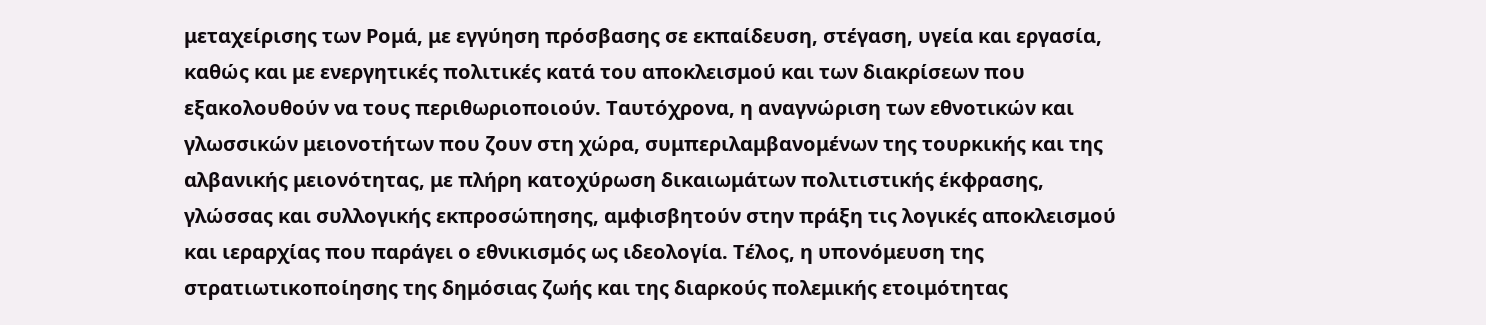μεταχείρισης των Ρομά, με εγγύηση πρόσβασης σε εκπαίδευση, στέγαση, υγεία και εργασία, καθώς και με ενεργητικές πολιτικές κατά του αποκλεισμού και των διακρίσεων που εξακολουθούν να τους περιθωριοποιούν. Ταυτόχρονα, η αναγνώριση των εθνοτικών και γλωσσικών μειονοτήτων που ζουν στη χώρα, συμπεριλαμβανομένων της τουρκικής και της αλβανικής μειονότητας, με πλήρη κατοχύρωση δικαιωμάτων πολιτιστικής έκφρασης, γλώσσας και συλλογικής εκπροσώπησης, αμφισβητούν στην πράξη τις λογικές αποκλεισμού και ιεραρχίας που παράγει ο εθνικισμός ως ιδεολογία. Τέλος, η υπονόμευση της στρατιωτικοποίησης της δημόσιας ζωής και της διαρκούς πολεμικής ετοιμότητας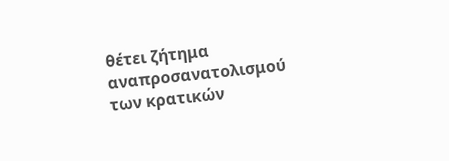θέτει ζήτημα αναπροσανατολισμού των κρατικών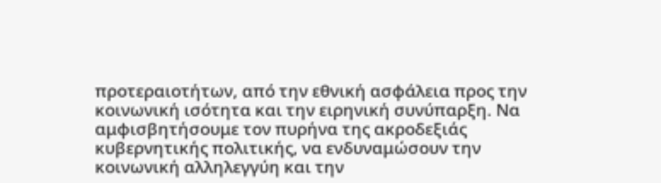προτεραιοτήτων, από την εθνική ασφάλεια προς την κοινωνική ισότητα και την ειρηνική συνύπαρξη. Να αμφισβητήσουμε τον πυρήνα της ακροδεξιάς κυβερνητικής πολιτικής, να ενδυναμώσουν την κοινωνική αλληλεγγύη και την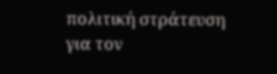πολιτική στράτευση για τον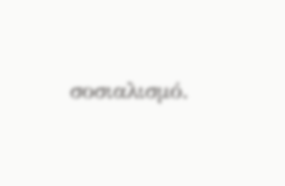σοσιαλισμό.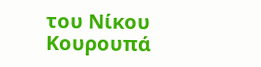του Νίκου Κουρουπά